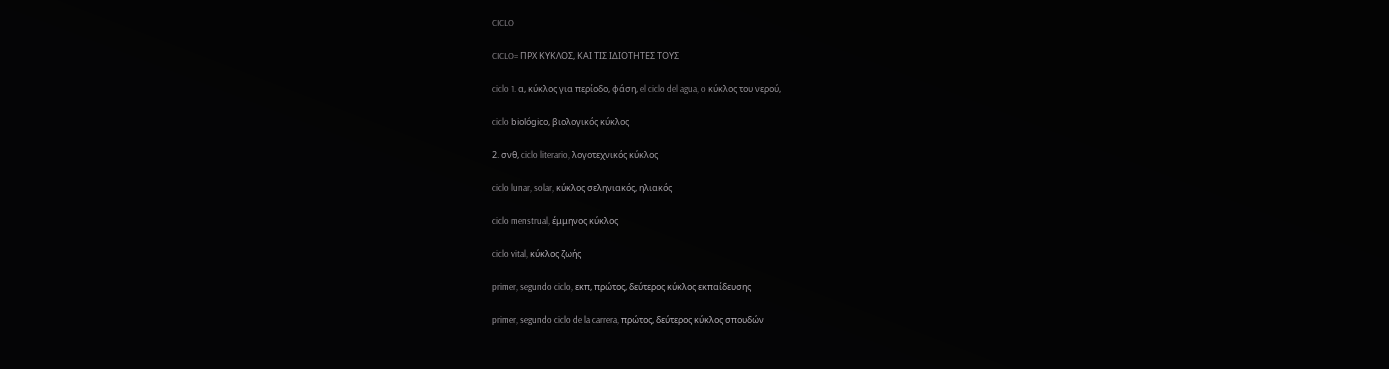CICLO

CICLO= ΠΡΧ ΚΥΚΛΟΣ, ΚΑΙ ΤΙΣ ΙΔΙΟΤΗΤΕΣ ΤΟΥΣ

ciclo 1. α, κύκλος για περίοδο, φάση, el ciclo del agua, o κύκλος του νερού,

ciclo biológico, βιολογικός κύκλος

2. σνθ, ciclo literario, λογοτεχνικός κύκλος

ciclo lunar, solar, κύκλος σεληνιακός, ηλιακός

ciclo menstrual, έμμηνος κύκλος

ciclo vital, κύκλος ζωής

primer, segundo ciclo, εκπ, πρώτος, δεύτερος κύκλος εκπαίδευσης

primer, segundo ciclo de la carrera, πρώτος, δεύτερος κύκλος σπουδών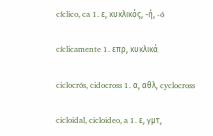cíclico, ca 1. ε, κυκλικός, -ή, -ó

cíclicamente 1. επρ, κυκλικά

ciclocrós, cidocross 1. α, αθλ, cyclocross

cicloidal, cicloideo, a 1. ε, γμτ,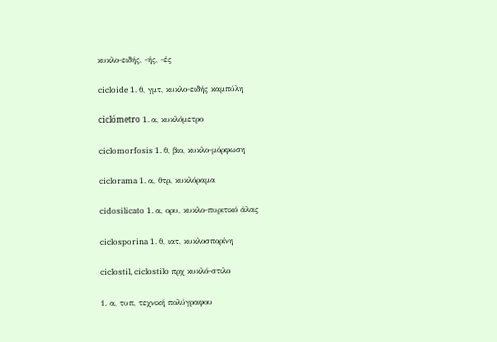κυκλο-ειδής, -ής, -ές

cicloide 1. θ, γμτ, κυκλο-ειδής καμπύλη

ciclómetro 1. α, κυκλόμετρο

ciclomorfosis 1. θ, βιο, κυκλο-μόρφωση

ciclorama 1. α, θτρ, κυκλόραμα

cidosilicato 1. α, ορυ, κυκλο-πυριτικό άλας

ciclosporina 1. θ, ιατ, κυκλοσπορίνη

ciclostil, ciclostilo πρχ κυκλό-στιλο

1. α, τυπ, τεχνική πολύγραφου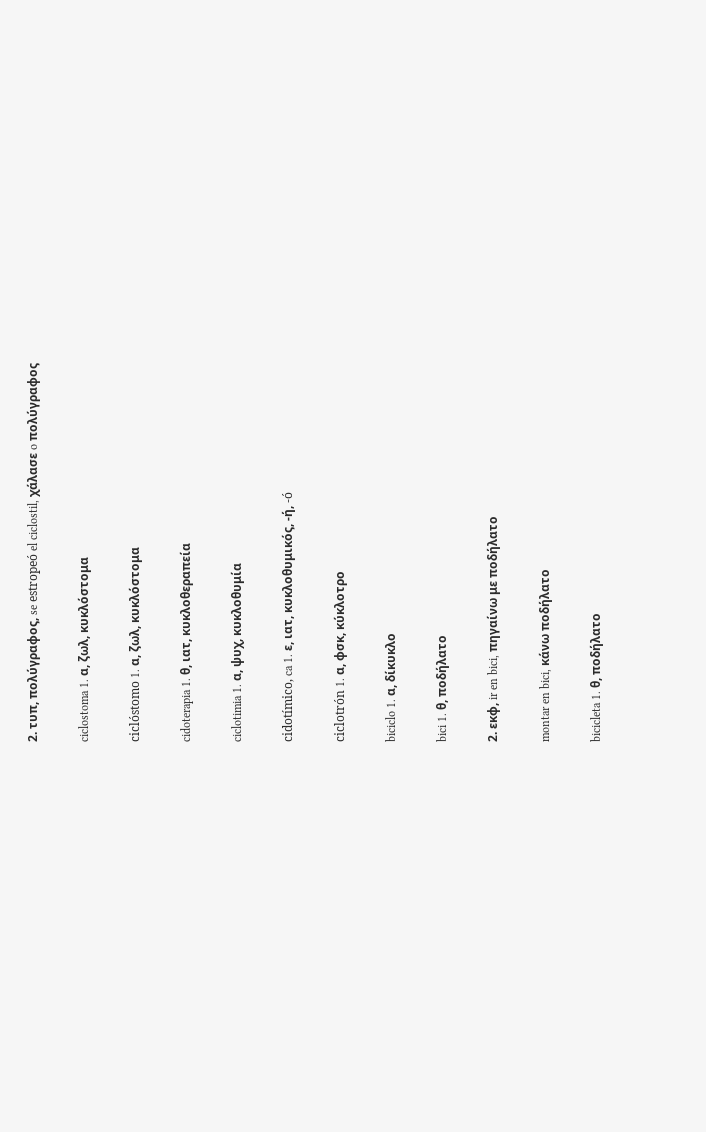2. τυπ, πολύγραφος, se estropeó el ciclostil, χάλασε o πολύγραφος

ciclostoma 1. α, ζωλ, κυκλόστομα

ciclóstomo 1. α, ζωλ, κυκλόστομα

cidoterapia 1. θ, ιατ, κυκλοθεραπεία

ciclotimia 1. α, ψυχ, κυκλοθυμία

cidotímico, ca 1. ε, ιατ, κυκλοθυμικός, -ή, -ó

ciclotrón 1. α, φσκ, κύκλοτρο

biciclo 1. α, δίκυκλο

bici 1. θ, ποδήλατο

2. εκφ, ir en bici, πηγαίνω με ποδήλατο

montar en bici, κάνω ποδήλατο

bicicleta 1. θ, ποδήλατο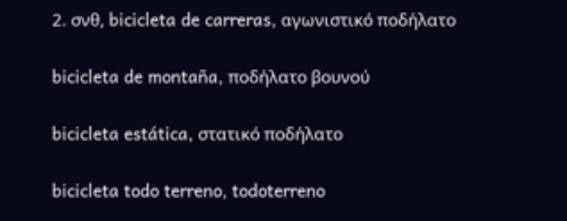2. σνθ, bicicleta de carreras, αγωνιστικό ποδήλατο

bicicleta de montaña, ποδήλατο βουνού

bicicleta estática, στατικό ποδήλατο

bicicleta todo terreno, todoterreno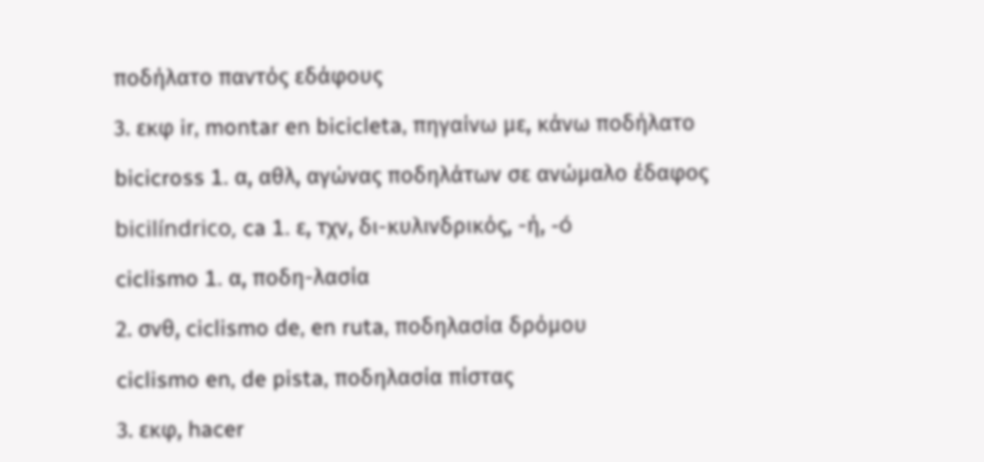ποδήλατο παντός εδάφους

3. εκφ ir, montar en bicicleta, πηγαίνω με, κάνω ποδήλατο

bicicross 1. α, αθλ, αγώνας ποδηλάτων σε ανώμαλο έδαφος

bicilíndrico, ca 1. ε, τχν, δι-κυλινδρικός, -ή, -ó

ciclismo 1. α, ποδη-λασία

2. σνθ, ciclismo de, en ruta, ποδηλασία δρόμου

ciclismo en, de pista, ποδηλασία πίστας

3. εκφ, hacer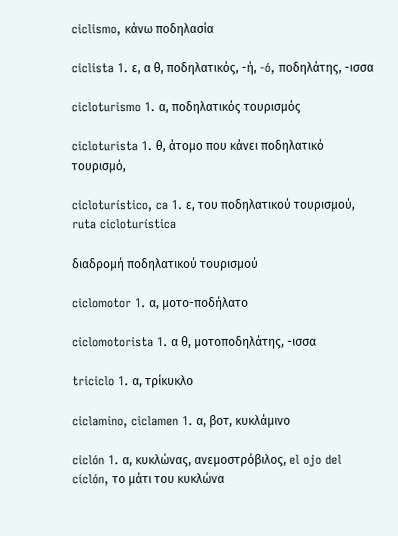ciclismo, κάνω ποδηλασία

ciclista 1. ε, α θ, ποδηλατικός, -ή, -ó, ποδηλάτης, -ισσα

cicloturismo 1. α, ποδηλατικός τουρισμός

cicloturista 1. θ, άτομο που κάνει ποδηλατικό τουρισμό,

cicloturístico, ca 1. ε, του ποδηλατικού τουρισμού, ruta cicloturística

διαδρομή ποδηλατικού τουρισμού

ciclomotor 1. α, μοτο-ποδήλατο

ciclomotorista 1. α θ, μοτοποδηλάτης, -ισσα

triciclo 1. α, τρίκυκλο

ciclamino, ciclamen 1. α, βοτ, κυκλάμινο

ciclón 1. α, κυκλώνας, ανεμοστρόβιλος, el ojo del ciclón, το μάτι του κυκλώνα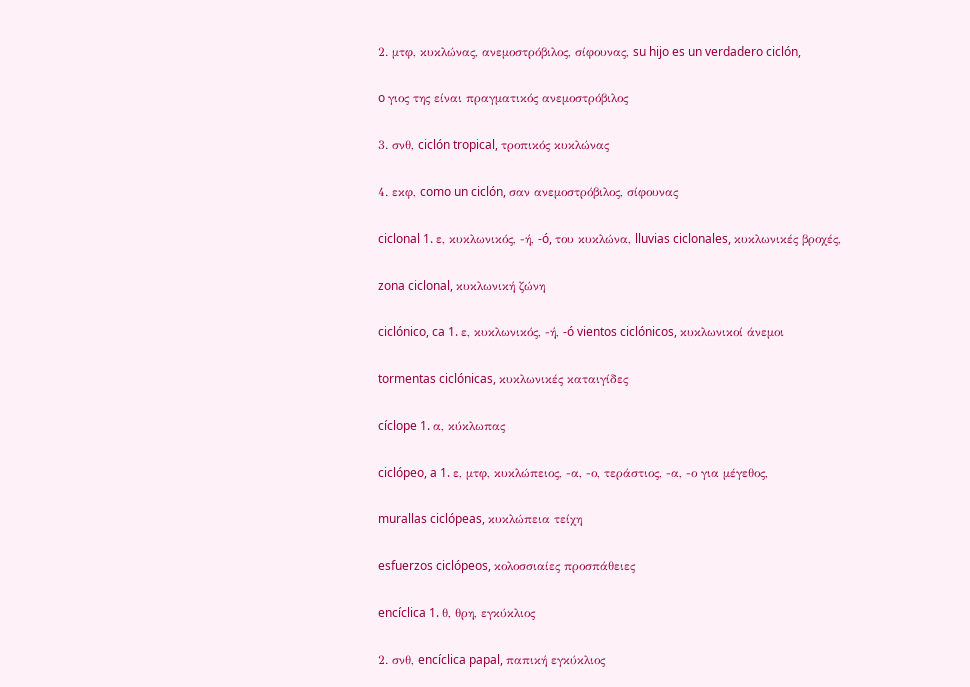2. μτφ, κυκλώνας, ανεμοστρόβιλος, σίφουνας, su hijo es un verdadero ciclón,

o γιος της είναι πραγματικός ανεμοστρόβιλος

3. σνθ, ciclón tropical, τροπικός κυκλώνας

4. εκφ, como un ciclón, σαν ανεμοστρόβιλος, σίφουνας

ciclonal 1. ε, κυκλωνικός, -ή, -ó, του κυκλώνα, lluvias ciclonales, κυκλωνικές βροχές,

zona ciclonal, κυκλωνική ζώνη

ciclónico, ca 1. ε, κυκλωνικός, -ή, -ó vientos ciclónicos, κυκλωνικοί άνεμοι

tormentas ciclónicas, κυκλωνικές καταιγίδες

cíclope 1. α, κύκλωπας

ciclópeo, a 1. ε, μτφ, κυκλώπειος, -α, -ο, τεράστιος, -α, -ο για μέγεθος,

murallas ciclópeas, κυκλώπεια τείχη

esfuerzos ciclópeos, κολοσσιαίες προσπάθειες

encíclica 1. θ, θρη, εγκύκλιος

2. σνθ, encíclica papal, παπική εγκύκλιος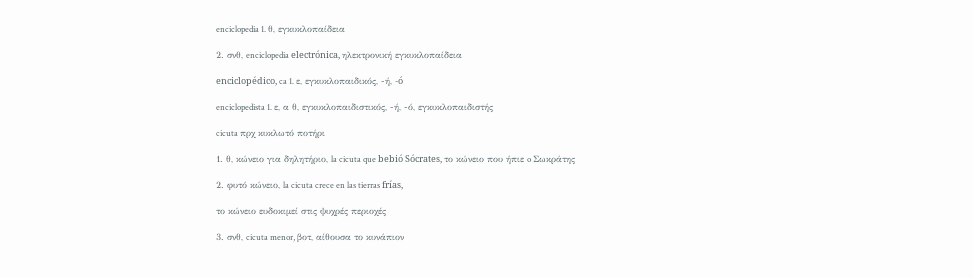enciclopedia 1. θ, εγκυκλοπαίδεια

2. σνθ, enciclopedia electrónica, ηλεκτρονική εγκυκλοπαίδεια

enciclopédico, ca 1. ε, εγκυκλοπαιδικός, -ή, -ó

enciclopedista 1. ε, α θ, εγκυκλοπαιδιστικός, -ή, -ό, εγκυκλοπαιδιστής

cicuta πρχ κυκλωτό ποτήρι

1. θ, κώνειο για δηλητήριο, la cicuta que bebió Sócrates, το κώνειο που ήπιε o Σωκράτης

2. φυτό κώνειο, la cicuta crece en las tierras frías,

το κώνειο ευδοκιμεί στις ψυχρές περιοχές

3. σνθ, cicuta menor, βοτ, αίθουσα το κυνάπιον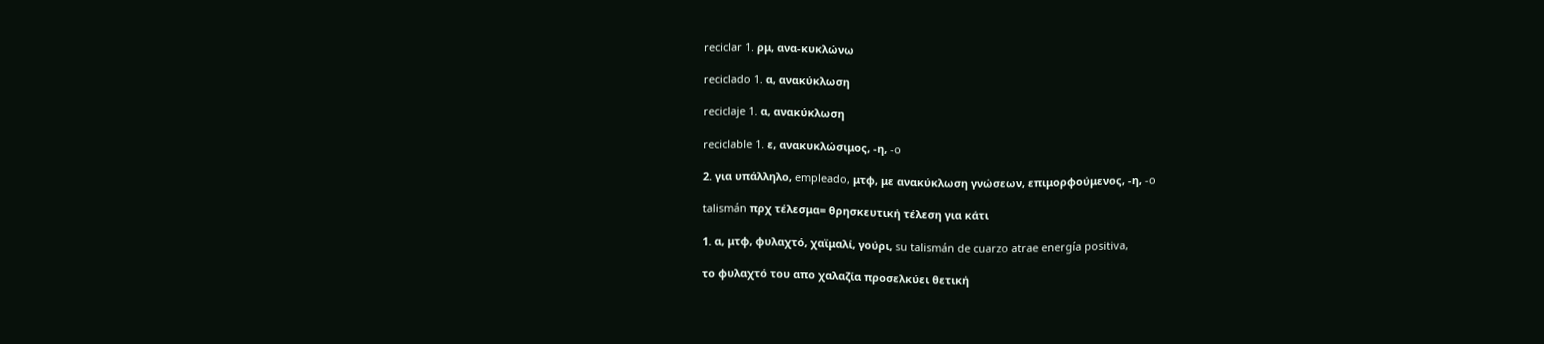reciclar 1. ρμ, ανα-κυκλώνω

reciclado 1. α, ανακύκλωση

reciclaje 1. α, ανακύκλωση

reciclable 1. ε, ανακυκλώσιμος, -η, -o

2. για υπάλληλο, empleado, μτφ, με ανακύκλωση γνώσεων, επιμορφούμενος, -η, -o

talismán πρχ τέλεσμα= θρησκευτική τέλεση για κάτι

1. α, μτφ, φυλαχτό, χαϊμαλί, γούρι, su talismán de cuarzo atrae energía positiva,

το φυλαχτό του απο χαλαζία προσελκύει θετική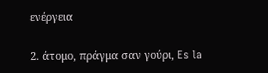ενέργεια

2. άτομο, πράγμα σαν γούρι, Es la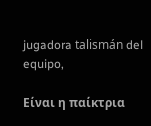jugadora talismán del equipo,

Είναι η παίκτρια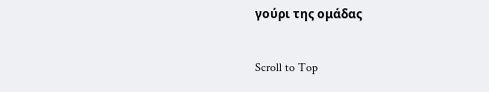γούρι της ομάδας

Scroll to Top